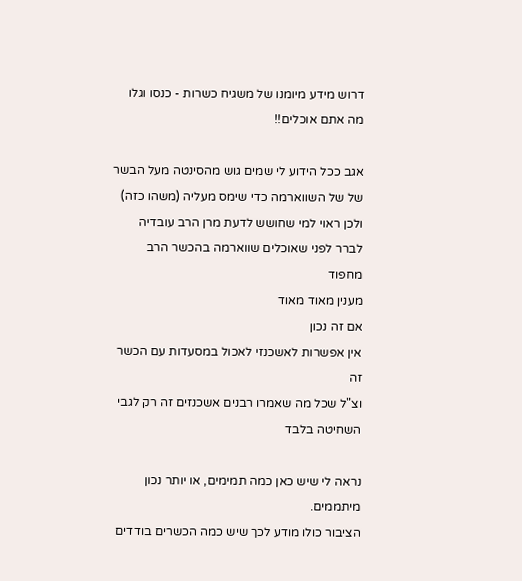דרוש מידע מיומנו של משגיח כשרות - כנסו וגלו מה אתם אוכלים!!

אגב ככל הידוע לי שמים גוש מהסינטה מעל הבשר של של השווארמה כדי שימס מעליה (משהו כזה) ולכן ראוי למי שחושש לדעת מרן הרב עובדיה לברר לפני שאוכלים שווארמה בהכשר הרב מחפוד
מענין מאוד מאוד
אם זה נכון
אין אפשרות לאשכנזי לאכול במסעדות עם הכשר זה
וצ"ל שכל מה שאמרו רבנים אשכנזים זה רק לגבי השחיטה בלבד

נראה לי שיש כאן כמה תמימים, או יותר נכון מיתממים.
הציבור כולו מודע לכך שיש כמה הכשרים בודדים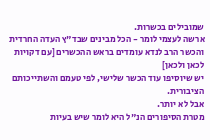שמובילים בכשרות.
ארשה לעצמי לומר - הכל מבינים שבד"ץ העדה החרדית והכשר הרב לנדא עומדים בראש ההכשרים [עם דקויות לכאן ולכאן]
יש שיוסיפו עוד הכשר שלישי, לפי טעמם והשתייכותם הציבורית.
אבל לא יותר.
מטרת הסיפורים הנ"ל היא לומר שיש בעיות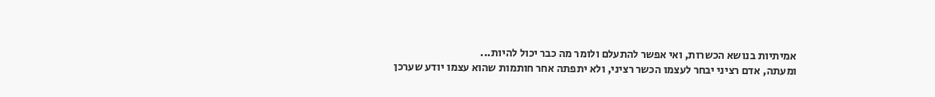אמיתיות בנושא הכשרות, ואי אפשר להתעלם ולומר מה כבר יכול להיות...
ומעתה, אדם רציני יבחר לעצמו הכשר רציני, ולא יתפתה אחר חותמות שהוא עצמו יודע שערכן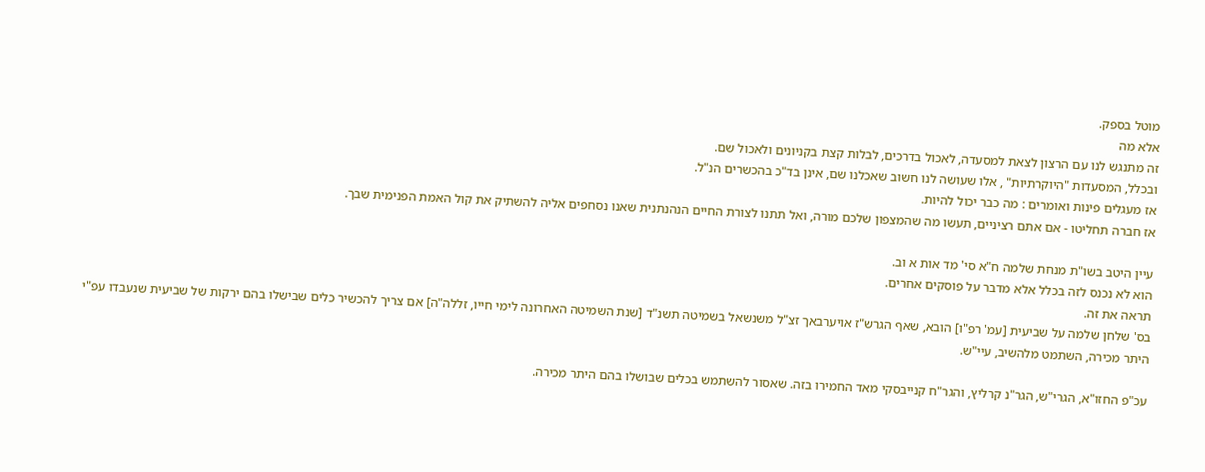מוטל בספק.
אלא מה
זה מתנגש לנו עם הרצון לצאת למסעדה, לאכול בדרכים, לבלות קצת בקניונים ולאכול שם.
ובכלל, המסעדות "היוקרתיות" , אלו שעושה לנו חשוב שאכלנו שם, אינן בד"כ בהכשרים הנ"ל.
אז מעגלים פינות ואומרים : מה כבר יכול להיות.
אז חברה תחליטו - אם אתם רציניים, תעשו מה שהמצפון שלכם מורה, ואל תתנו לצורת החיים הנהנתנית שאנו נסחפים אליה להשתיק את קול האמת הפנימית שבך.

עיין היטב בשו"ת מנחת שלמה ח"א סי' מד אות א וב.
הוא לא נכנס לזה בכלל אלא מדבר על פוסקים אחרים.
תראה את זה.
בס' שלחן שלמה על שביעית [עמ' רפ"ו] הובא, שאף הגרש"ז אויערבאך זצ"ל משנשאל בשמיטה תשנ"ד [שנת השמיטה האחרונה לימי חייו, זללה"ה] אם צריך להכשיר כלים שבישלו בהם ירקות של שביעית שנעבדו עפ"י היתר מכירה, השתמט מלהשיב, עיי"ש.

עכ"פ החזו"א, הגרי"ש, הגר"נ קרליץ, והגר"ח קנייבסקי מאד החמירו בזה. שאסור להשתמש בכלים שבושלו בהם היתר מכירה.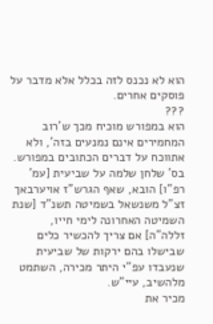הוא לא נכנס לזה בכלל אלא מדבר על פוסקים אחרים.
???
הוא במפורש מוכיח מכך ש'רוב המחמירים אינם נמנעים בזה', ולא אתווכח על דברים הכתובים במפורש.
בס' שלחן שלמה על שביעית [עמ' רפ"ו] הובא, שאף הגרש"ז אויערבאך זצ"ל משנשאל בשמיטה תשנ"ד [שנת השמיטה האחרונה לימי חייו, זללה"ה] אם צריך להכשיר כלים שבישלו בהם ירקות של שביעית שנעבדו עפ"י היתר מכירה, השתמט מלהשיב, עיי"ש.
מכיר את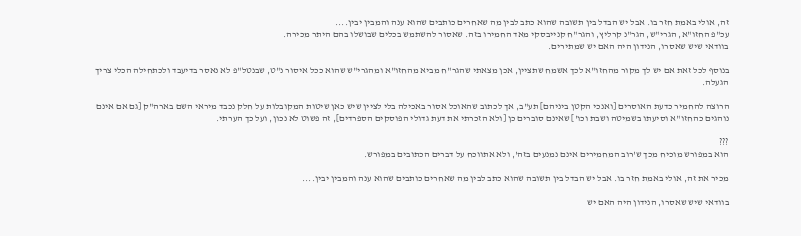זה, אולי באמת חזר בו. אבל יש הבדל בין תשובה שהוא כתב לבין מה שאחרים כותבים שהוא ענה והמבין יבין....
עכ"פ החזו"א, הגרי"ש, הגר"נ קרליץ, והגר"ח קנייבסקי מאד החמירו בזה. שאסור להשתמש בכלים שבושלו בהם היתר מכירה.
בוודאי שיש שאסרו, הנידון היה האם יש שמתירים.

בנוסף לכל זאת אם יש לך מקור מהחזו"א לכך אשמח שתציין, אכן מצאתי שהגר"ח מביא מהחזו"א ומהגרי"ש שהוא ככל איסור נ"ט, שבנטל"פ לא נאסר בדיעבד ולכתחילה הכלי צריך הגעלה.

הרוצה להחמיר כדעת האוסרים [ואנכי הקטן ביניהם] תע"ב, אך לכתוב שהאוכל אסור באכילה בלי לציין שיש כאן שיטות המקובלות על חלק נכבד מיראי השם בארה"ק [גם אם אינם נוהגים כהחזו"א וסיעתו בשמיטה ושבת וכו'] שאינם סוברים כן [ולא הזכרתי את דעת גדולי הפוסקים הספרדים], זה פשוט לא נכון, ועל כך הערתי.

???
הוא במפורש מוכיח מכך ש'רוב המחמירים אינם נמנעים בזה', ולא אתווכח על דברים הכתובים במפורש.

מכיר את זה, אולי באמת חזר בו. אבל יש הבדל בין תשובה שהוא כתב לבין מה שאחרים כותבים שהוא ענה והמבין יבין....

בוודאי שיש שאסרו, הנידון היה האם יש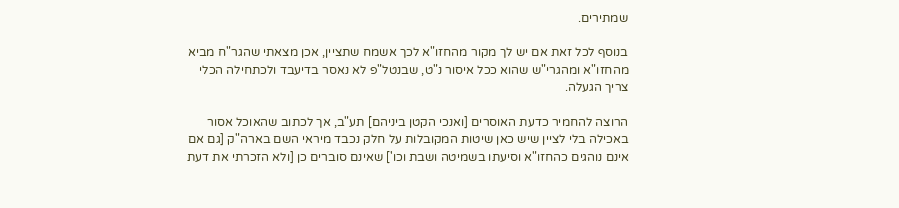שמתירים.

בנוסף לכל זאת אם יש לך מקור מהחזו"א לכך אשמח שתציין, אכן מצאתי שהגר"ח מביא מהחזו"א ומהגרי"ש שהוא ככל איסור נ"ט, שבנטל"פ לא נאסר בדיעבד ולכתחילה הכלי צריך הגעלה.

הרוצה להחמיר כדעת האוסרים [ואנכי הקטן ביניהם] תע"ב, אך לכתוב שהאוכל אסור באכילה בלי לציין שיש כאן שיטות המקובלות על חלק נכבד מיראי השם בארה"ק [גם אם אינם נוהגים כהחזו"א וסיעתו בשמיטה ושבת וכו'] שאינם סוברים כן [ולא הזכרתי את דעת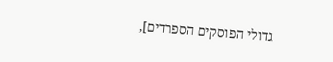גדולי הפוסקים הספרדים],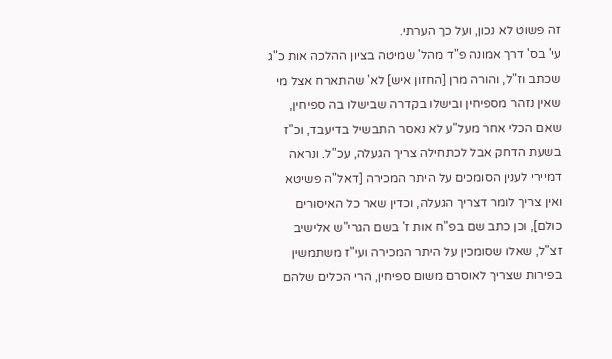זה פשוט לא נכון, ועל כך הערתי.
עי' בס' דרך אמונה פ"ד מהל' שמיטה בציון ההלכה אות כ"ג שכתב וז"ל, והורה מרן [החזון איש] לא' שהתארח אצל מי שאין נזהר מספיחין ובישלו בקדרה שבישלו בה ספיחין, שאם הכלי אחר מעל"ע לא נאסר התבשיל בדיעבד, וכ"ז בשעת הדחק אבל לכתחילה צריך הגעלה, עכ"ל. ונראה דמיירי לענין הסומכים על היתר המכירה [דאל"ה פשיטא ואין צריך לומר דצריך הגעלה, וכדין שאר כל האיסורים כולם], וכן כתב שם בפ"ח אות ז' בשם הגרי"ש אלישיב זצ"ל, שאלו שסומכין על היתר המכירה ועי"ז משתמשין בפירות שצריך לאוסרם משום ספיחין, הרי הכלים שלהם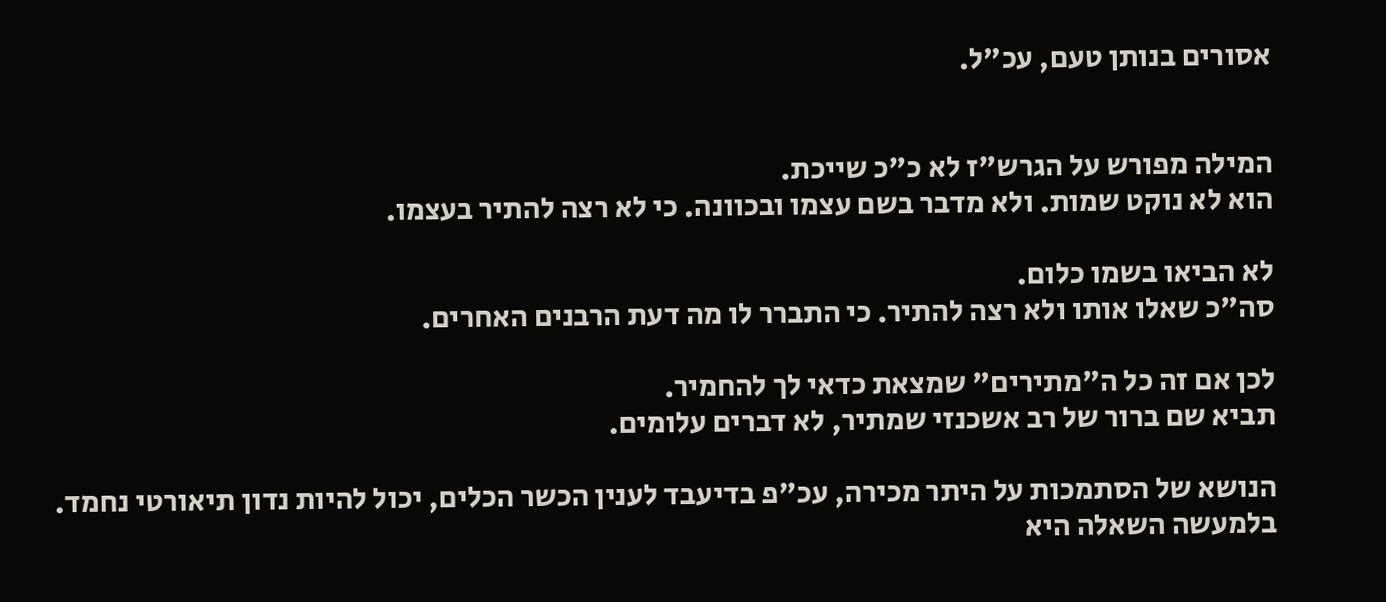אסורים בנותן טעם, עכ"ל.


המילה מפורש על הגרש"ז לא כ"כ שייכת.
הוא לא נוקט שמות. ולא מדבר בשם עצמו ובכוונה. כי לא רצה להתיר בעצמו.

לא הביאו בשמו כלום.
סה"כ שאלו אותו ולא רצה להתיר. כי התברר לו מה דעת הרבנים האחרים.

לכן אם זה כל ה"מתירים" שמצאת כדאי לך להחמיר.
תביא שם ברור של רב אשכנזי שמתיר, לא דברים עלומים.

הנושא של הסתמכות על היתר מכירה, עכ"פ בדיעבד לענין הכשר הכלים, יכול להיות נדון תיאורטי נחמד.
בלמעשה השאלה היא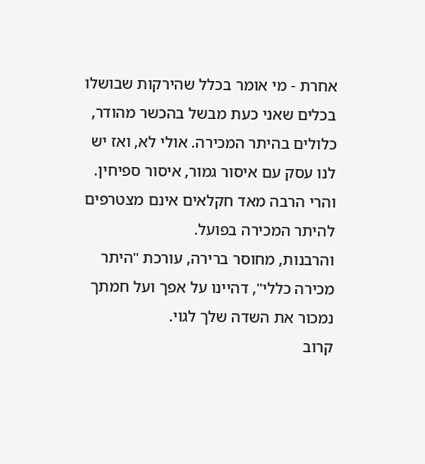אחרת - מי אומר בכלל שהירקות שבושלו בכלים שאני כעת מבשל בהכשר מהודר, כלולים בהיתר המכירה. אולי לא, ואז יש לנו עסק עם איסור גמור, איסור ספיחין.
והרי הרבה מאד חקלאים אינם מצטרפים להיתר המכירה בפועל.
והרבנות, מחוסר ברירה, עורכת "היתר מכירה כללי", דהיינו על אפך ועל חמתך נמכור את השדה שלך לגוי.
קרוב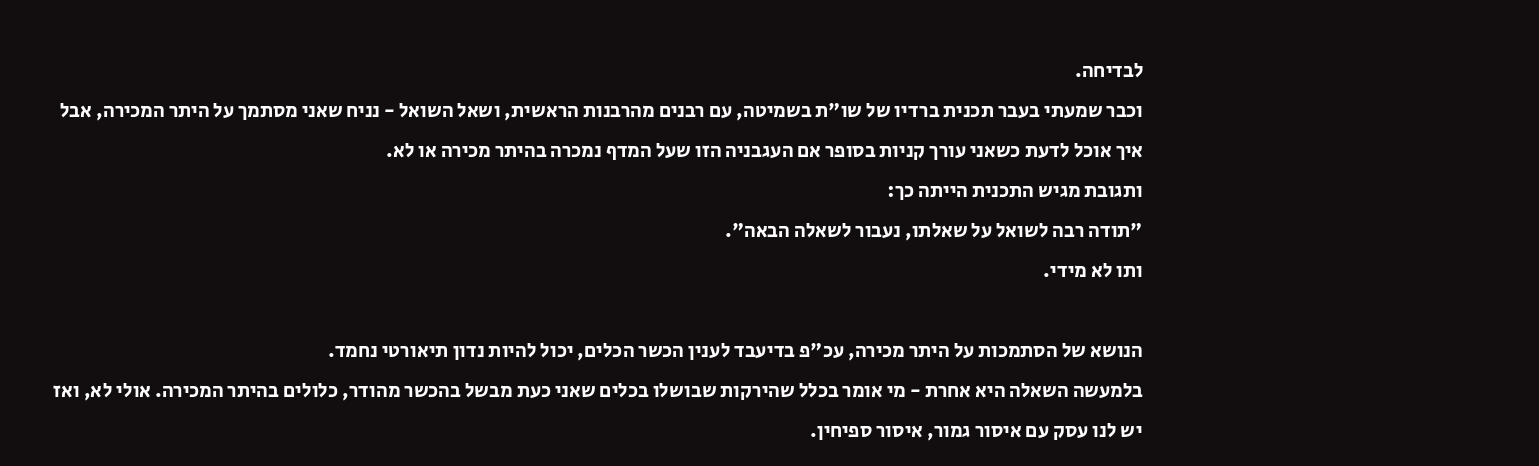לבדיחה.
וכבר שמעתי בעבר תכנית ברדיו של שו"ת בשמיטה, עם רבנים מהרבנות הראשית, ושאל השואל - נניח שאני מסתמך על היתר המכירה, אבל איך אוכל לדעת כשאני עורך קניות בסופר אם העגבניה הזו שעל המדף נמכרה בהיתר מכירה או לא.
ותגובת מגיש התכנית הייתה כך:
"תודה רבה לשואל על שאלתו, נעבור לשאלה הבאה".
ותו לא מידי.

הנושא של הסתמכות על היתר מכירה, עכ"פ בדיעבד לענין הכשר הכלים, יכול להיות נדון תיאורטי נחמד.
בלמעשה השאלה היא אחרת - מי אומר בכלל שהירקות שבושלו בכלים שאני כעת מבשל בהכשר מהודר, כלולים בהיתר המכירה. אולי לא, ואז יש לנו עסק עם איסור גמור, איסור ספיחין.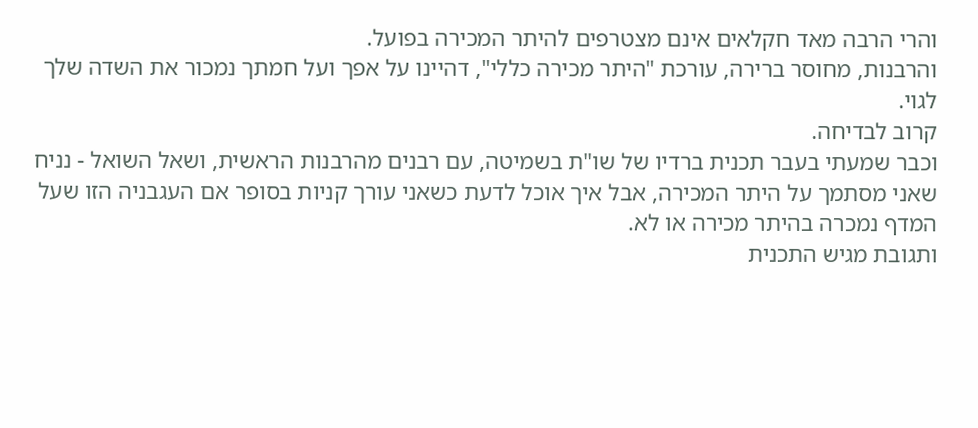והרי הרבה מאד חקלאים אינם מצטרפים להיתר המכירה בפועל.
והרבנות, מחוסר ברירה, עורכת "היתר מכירה כללי", דהיינו על אפך ועל חמתך נמכור את השדה שלך לגוי.
קרוב לבדיחה.
וכבר שמעתי בעבר תכנית ברדיו של שו"ת בשמיטה, עם רבנים מהרבנות הראשית, ושאל השואל - נניח שאני מסתמך על היתר המכירה, אבל איך אוכל לדעת כשאני עורך קניות בסופר אם העגבניה הזו שעל המדף נמכרה בהיתר מכירה או לא.
ותגובת מגיש התכנית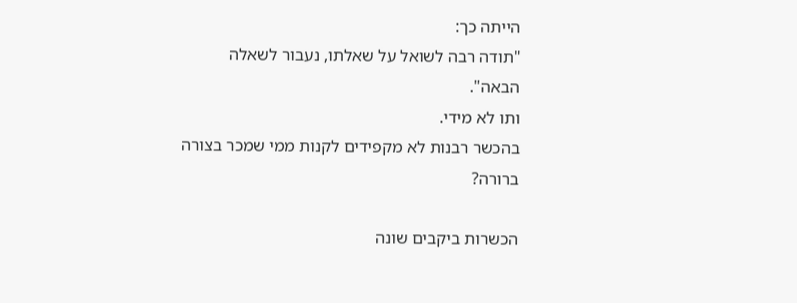הייתה כך:
"תודה רבה לשואל על שאלתו, נעבור לשאלה הבאה".
ותו לא מידי.
בהכשר רבנות לא מקפידים לקנות ממי שמכר בצורה ברורה?

הכשרות ביקבים שונה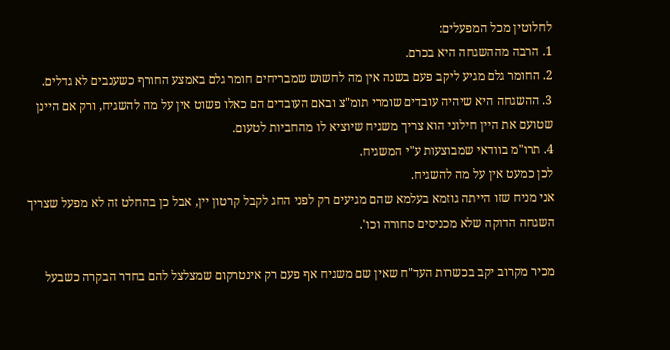לחלוטין מכל המפעלים:
1. הרבה מההשגחה היא בכרם.
2. החומר גלם מגיע ליקב פעם בשנה אין מה לחשוש שמבריחים חומר גלם באמצע החורף כשענבים לא גדלים.
3. ההשגחה היא שיהיה עובדים שומרי תומ"צ ובאם העובדים הם כאלו פשוט אין על מה להשגיח, ורק אם היינן שטועם את היין חילוני הוא צריך משגיח שיוציא לו מהחביות לטעום.
4. תרו"מ בוודאי שמבוצעות ע"י המשגיח.
לכן כמעט אין על מה להשגיח.
אני מניח שזו הייתה גוזמא בעלמא שהם מגיעים רק לפני החג לקבל קרטון יין, אבל כן בהחלט זה לא מפעל שצריך השגחה הדוקה שלא מכניסים סחורה וכו'.

מכיר מקרוב יקב בכשרות העד"ח שאין שם משגיח אף פעם רק אינטרקום שמצלצל להם בחדר הבקרה כשבעל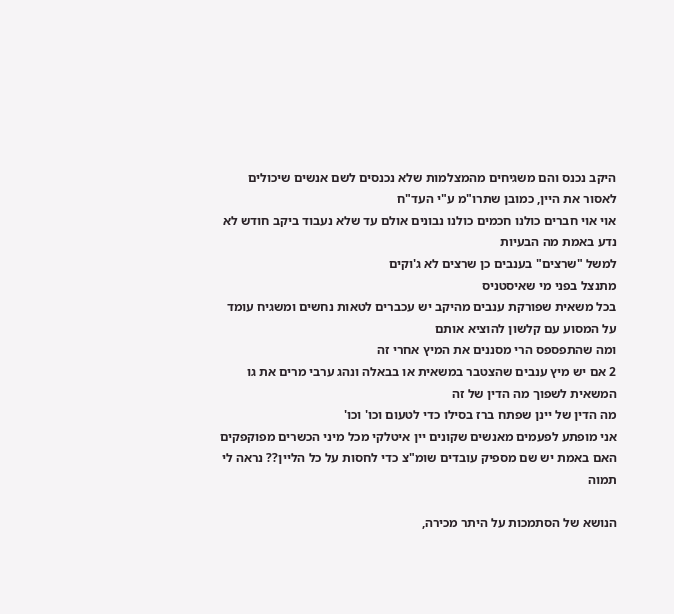היקב נכנס והם משגיחים מהמצלמות שלא נכנסים לשם אנשים שיכולים לאסור את היין, כמובן שתרו"מ ע"י העד"ח
אוי אוי חברים כולנו חכמים כולנו נבונים אולם עד שלא נעבוד ביקב חודש לא נדע באמת מה הבעיות
למשל "שרצים" בענבים כן שרצים לא ג'וקים
מתנצל בפני מי שאיסטניס
בכל משאית שפורקת ענבים מהיקב יש עכברים לטאות נחשים ומשגיח עומד על המסוע עם קלשון להוציא אותם
ומה שהתפספס הרי מסננים את המיץ אחרי זה
2 אם יש מיץ ענבים שהצטבר במשאית או בבאלה ונהג ערבי מרים את גו המשאית לשפוך מה הדין של זה
מה הדין של יינן שפתח ברז בסילו כדי לטעום וכו' וכו'
אני מופתע לפעמים מאנשים שקונים יין איטלקי מכל מיני הכשרים מפוקפקים האם באמת יש שם מספיק עובדים שומ"צ כדי לחסות על כל הליין?? נראה לי תמוה

הנושא של הסתמכות על היתר מכירה,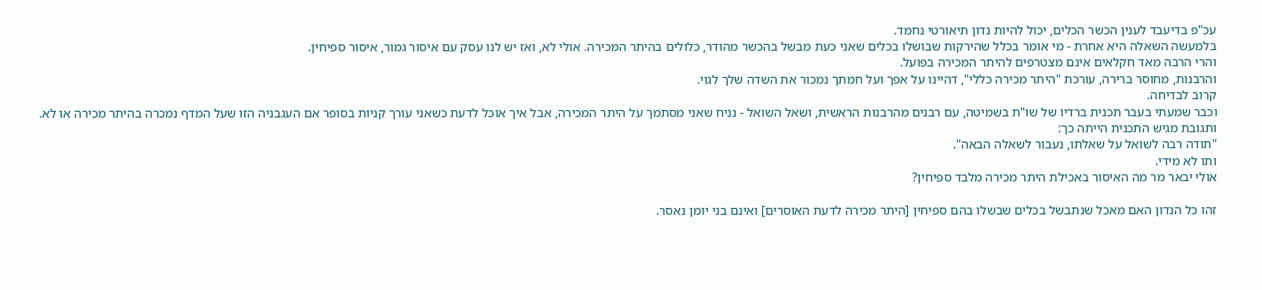עכ"פ בדיעבד לענין הכשר הכלים, יכול להיות נדון תיאורטי נחמד.
בלמעשה השאלה היא אחרת - מי אומר בכלל שהירקות שבושלו בכלים שאני כעת מבשל בהכשר מהודר, כלולים בהיתר המכירה. אולי לא, ואז יש לנו עסק עם איסור גמור, איסור ספיחין.
והרי הרבה מאד חקלאים אינם מצטרפים להיתר המכירה בפועל.
והרבנות, מחוסר ברירה, עורכת "היתר מכירה כללי", דהיינו על אפך ועל חמתך נמכור את השדה שלך לגוי.
קרוב לבדיחה.
וכבר שמעתי בעבר תכנית ברדיו של שו"ת בשמיטה, עם רבנים מהרבנות הראשית, ושאל השואל - נניח שאני מסתמך על היתר המכירה, אבל איך אוכל לדעת כשאני עורך קניות בסופר אם העגבניה הזו שעל המדף נמכרה בהיתר מכירה או לא.
ותגובת מגיש התכנית הייתה כך:
"תודה רבה לשואל על שאלתו, נעבור לשאלה הבאה".
ותו לא מידי.
אולי יבאר מר מה האיסור באכילת היתר מכירה מלבד ספיחין?

זהו כל הנדון האם מאכל שנתבשל בכלים שבשלו בהם ספיחין [היתר מכירה לדעת האוסרים] ואינם בני יומן נאסר.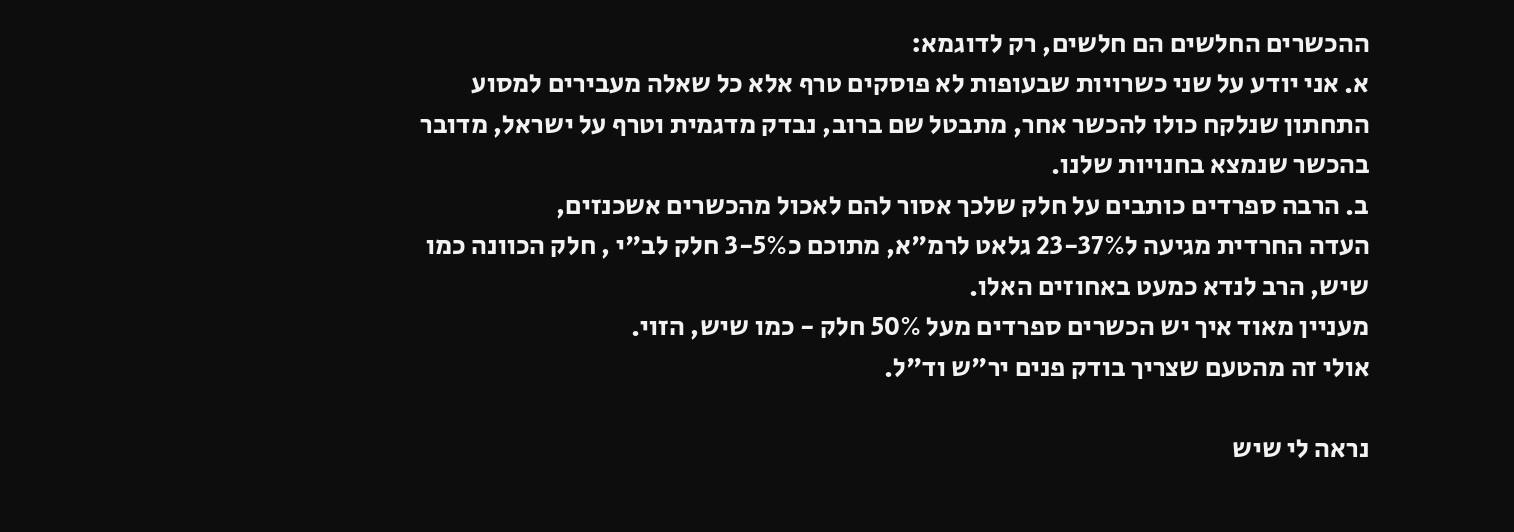ההכשרים החלשים הם חלשים, רק לדוגמא:
א. אני יודע על שני כשרויות שבעופות לא פוסקים טרף אלא כל שאלה מעבירים למסוע התחתון שנלקח כולו להכשר אחר, מתבטל שם ברוב, נבדק מדגמית וטרף על ישראל, מדובר בהכשר שנמצא בחנויות שלנו.
ב. הרבה ספרדים כותבים על חלק שלכך אסור להם לאכול מהכשרים אשכנזים,
העדה החרדית מגיעה ל23-37% גלאט לרמ"א, מתוכם כ3-5% חלק לב"י , חלק הכוונה כמו שיש, הרב לנדא כמעט באחוזים האלו.
מעניין מאוד איך יש הכשרים ספרדים מעל 50% חלק - כמו שיש, הזוי.
אולי זה מהטעם שצריך בודק פנים יר"ש וד"ל.

נראה לי שיש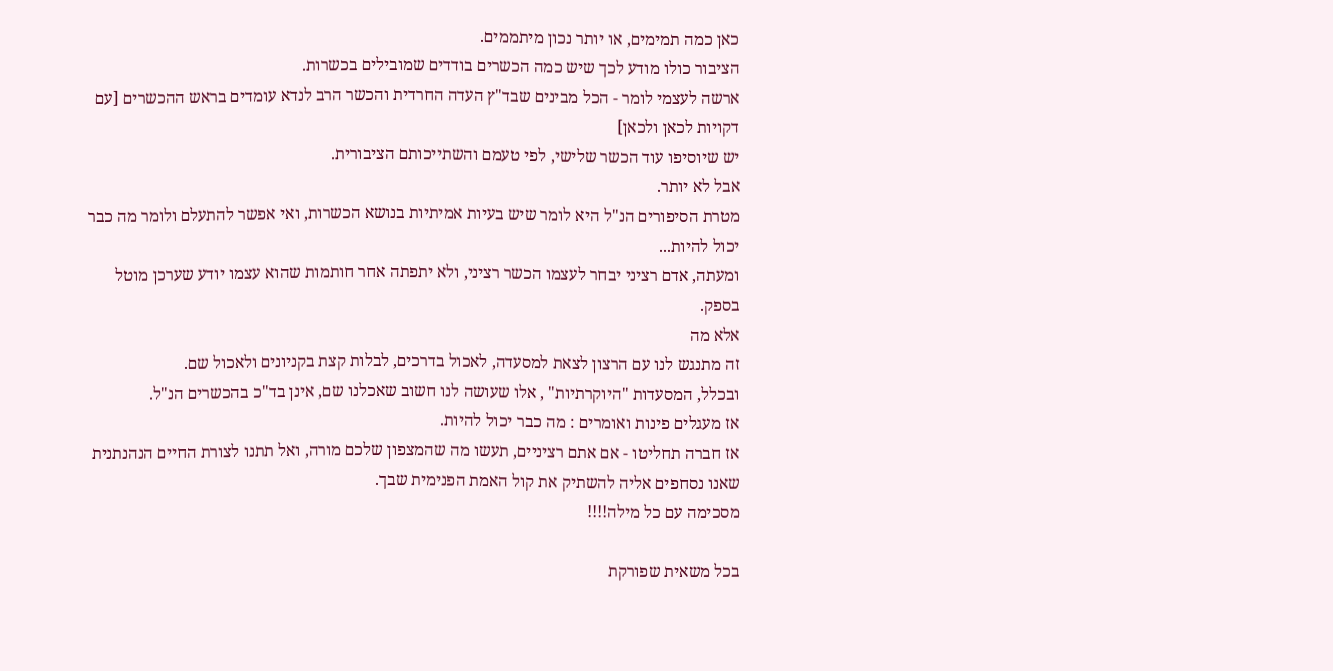כאן כמה תמימים, או יותר נכון מיתממים.
הציבור כולו מודע לכך שיש כמה הכשרים בודדים שמובילים בכשרות.
ארשה לעצמי לומר - הכל מבינים שבד"ץ העדה החרדית והכשר הרב לנדא עומדים בראש ההכשרים [עם דקויות לכאן ולכאן]
יש שיוסיפו עוד הכשר שלישי, לפי טעמם והשתייכותם הציבורית.
אבל לא יותר.
מטרת הסיפורים הנ"ל היא לומר שיש בעיות אמיתיות בנושא הכשרות, ואי אפשר להתעלם ולומר מה כבר יכול להיות...
ומעתה, אדם רציני יבחר לעצמו הכשר רציני, ולא יתפתה אחר חותמות שהוא עצמו יודע שערכן מוטל בספק.
אלא מה
זה מתנגש לנו עם הרצון לצאת למסעדה, לאכול בדרכים, לבלות קצת בקניונים ולאכול שם.
ובכלל, המסעדות "היוקרתיות" , אלו שעושה לנו חשוב שאכלנו שם, אינן בד"כ בהכשרים הנ"ל.
אז מעגלים פינות ואומרים : מה כבר יכול להיות.
אז חברה תחליטו - אם אתם רציניים, תעשו מה שהמצפון שלכם מורה, ואל תתנו לצורת החיים הנהנתנית שאנו נסחפים אליה להשתיק את קול האמת הפנימית שבך.
מסכימה עם כל מילה!!!!

בכל משאית שפורקת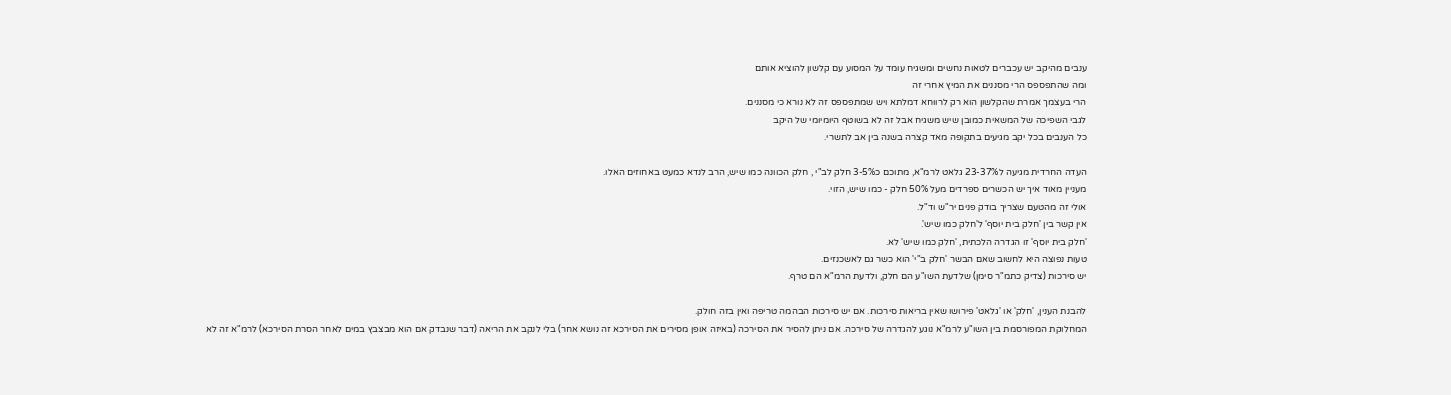ענבים מהיקב יש עכברים לטאות נחשים ומשגיח עומד על המסוע עם קלשון להוציא אותם
ומה שהתפספס הרי מסננים את המיץ אחרי זה
הרי בעצמך אמרת שהקלשון הוא רק לרווחא דמלתא ויש שמתפספס זה לא נורא כי מסננים.
לגבי השפיכה של המשאית כמובן שיש משגיח אבל זה לא בשוטף היומיומי של היקב
כל הענבים בכל יקב מגיעים בתקופה מאד קצרה בשנה בין אב לתשרי.

העדה החרדית מגיעה ל23-37% גלאט לרמ"א, מתוכם כ3-5% חלק לב"י , חלק הכוונה כמו שיש, הרב לנדא כמעט באחוזים האלו.
מעניין מאוד איך יש הכשרים ספרדים מעל 50% חלק - כמו שיש, הזוי.
אולי זה מהטעם שצריך בודק פנים יר"ש וד"ל.
אין קשר בין 'חלק בית יוסף' ל'חלק כמו שיש'.
'חלק בית יוסף' זו הגדרה הלכתית, 'חלק כמו שיש' לא.
טעות נפוצה היא לחשוב שאם הבשר 'חלק ב"י' הוא כשר גם לאשכנזים.
יש סירכות (צדיק כתמ"ר סימן) שלדעת השו"ע הם חלק, ולדעת הרמ"א הם טרף.

להבנת הענין, 'חלק' או 'גלאט' פירושו שאין בריאות סירכות. אם יש סירכות הבהמה טריפה ואין בזה חולק.
המחלוקת המפורסמת בין השו"ע לרמ"א נוגע להגדרה של סירכה. אם ניתן להסיר את הסירכה (באיזה אופן מסירים את הסירכא זה נושא אחר) בלי לנקב את הריאה (דבר שנבדק אם הוא מבצבץ במים לאחר הסרת הסירכא) לרמ"א זה לא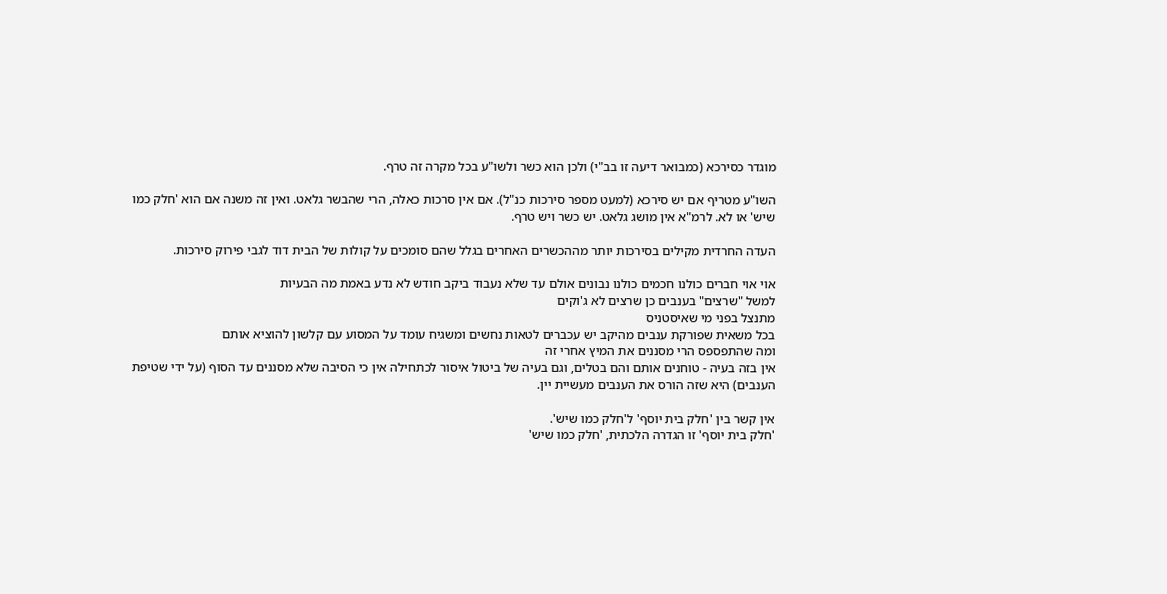מוגדר כסירכא (כמבואר דיעה זו בב"י) ולכן הוא כשר ולשו"ע בכל מקרה זה טרף.

השו"ע מטריף אם יש סירכא (למעט מספר סירכות כנ"ל). אם אין סרכות כאלה, הרי שהבשר גלאט. ואין זה משנה אם הוא 'חלק כמו שיש' או לא. לרמ"א אין מושג גלאט. יש כשר ויש טרף.

העדה החרדית מקילים בסירכות יותר מההכשרים האחרים בגלל שהם סומכים על קולות של הבית דוד לגבי פירוק סירכות.

אוי אוי חברים כולנו חכמים כולנו נבונים אולם עד שלא נעבוד ביקב חודש לא נדע באמת מה הבעיות
למשל "שרצים" בענבים כן שרצים לא ג'וקים
מתנצל בפני מי שאיסטניס
בכל משאית שפורקת ענבים מהיקב יש עכברים לטאות נחשים ומשגיח עומד על המסוע עם קלשון להוציא אותם
ומה שהתפספס הרי מסננים את המיץ אחרי זה
אין בזה בעיה - טוחנים אותם והם בטלים, וגם בעיה של ביטול איסור לכתחילה אין כי הסיבה שלא מסננים עד הסוף (על ידי שטיפת הענבים) היא שזה הורס את הענבים מעשיית יין.

אין קשר בין 'חלק בית יוסף' ל'חלק כמו שיש'.
'חלק בית יוסף' זו הגדרה הלכתית, 'חלק כמו שיש'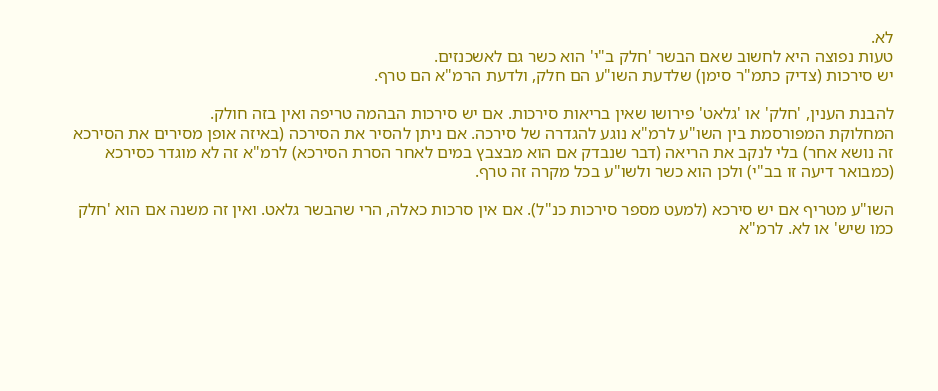לא.
טעות נפוצה היא לחשוב שאם הבשר 'חלק ב"י' הוא כשר גם לאשכנזים.
יש סירכות (צדיק כתמ"ר סימן) שלדעת השו"ע הם חלק, ולדעת הרמ"א הם טרף.

להבנת הענין, 'חלק' או 'גלאט' פירושו שאין בריאות סירכות. אם יש סירכות הבהמה טריפה ואין בזה חולק.
המחלוקת המפורסמת בין השו"ע לרמ"א נוגע להגדרה של סירכה. אם ניתן להסיר את הסירכה (באיזה אופן מסירים את הסירכא זה נושא אחר) בלי לנקב את הריאה (דבר שנבדק אם הוא מבצבץ במים לאחר הסרת הסירכא) לרמ"א זה לא מוגדר כסירכא (כמבואר דיעה זו בב"י) ולכן הוא כשר ולשו"ע בכל מקרה זה טרף.

השו"ע מטריף אם יש סירכא (למעט מספר סירכות כנ"ל). אם אין סרכות כאלה, הרי שהבשר גלאט. ואין זה משנה אם הוא 'חלק כמו שיש' או לא. לרמ"א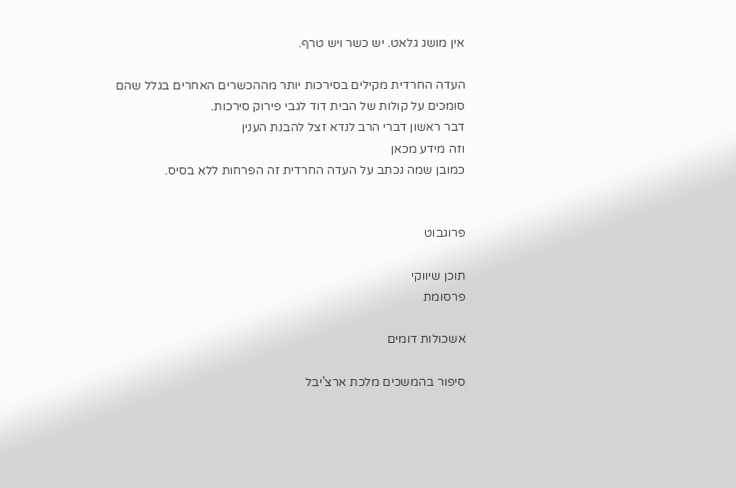אין מושג גלאט. יש כשר ויש טרף.

העדה החרדית מקילים בסירכות יותר מההכשרים האחרים בגלל שהם סומכים על קולות של הבית דוד לגבי פירוק סירכות.
דבר ראשון דברי הרב לנדא זצל להבנת הענין
וזה מידע מכאן
כמובן שמה נכתב על העדה החרדית זה הפרחות ללא בסיס.


פרוגבוט

תוכן שיווקי
פרסומת

אשכולות דומים

סיפור בהמשכים מלכת ארצ'יבל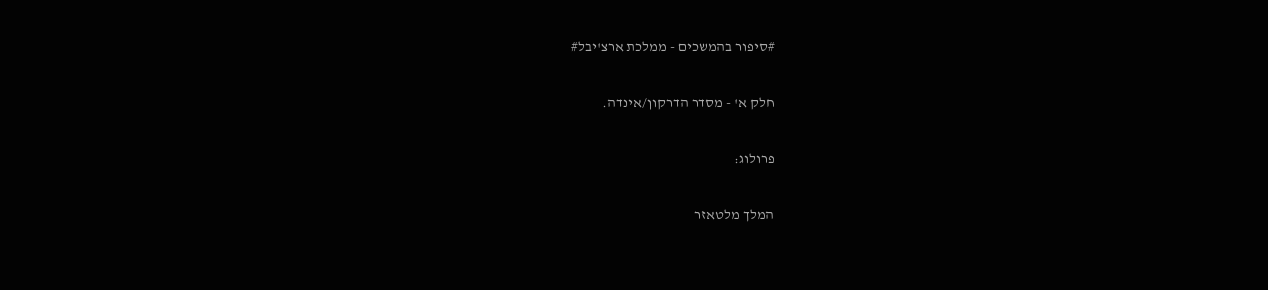#סיפור בהמשכים - ממלכת ארצ'יבל#

חלק א' - מסדר הדרקון/אינדה.

פרולוג:

המלך מלטאזר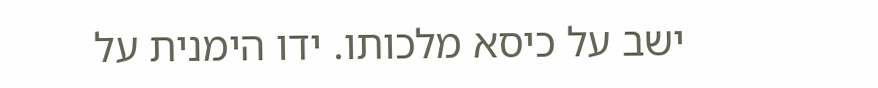ישב על כיסא מלכותו. ידו הימנית על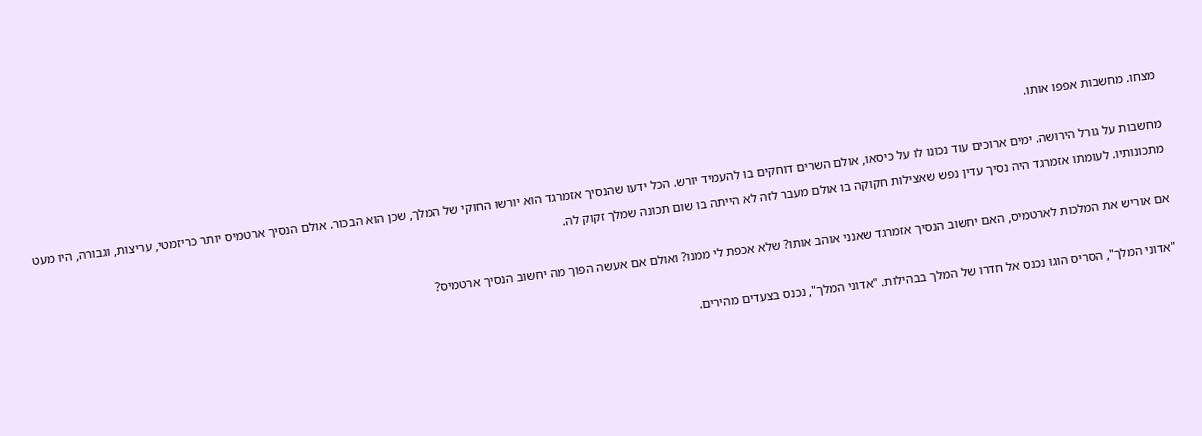מצחו. מחשבות אפפו אותו.

מחשבות על גורל הירושה. ימים ארוכים עוד נכונו לו על כיסאו, אולם השרים דוחקים בו להעמיד יורש. הכל ידעו שהנסיך אזמרגד הוא יורשו החוקי של המלך, שכן הוא הבכור. אולם הנסיך ארטמיס יותר כריזמטי, עריצות, וגבורה, היו מעט מתכונותיו. לעומתו אזמרגד היה נסיך עדין נפש שאצילות חקוקה בו אולם מעבר לזה לא הייתה בו שום תכונה שמלך זקוק לה.

אם אוריש את המלכות לארטמיס, האם יחשוב הנסיך אזמרגד שאנני אוהב אותו? שלא אכפת לי ממנו? ואולם אם אעשה הפוך מה יחשוב הנסיך ארטמיס?

"אדוני המלך", הסריס הוגו נכנס אל חדרו של המלך בבהילות. "אדוני המלך", נכנס בצעדים מהירים.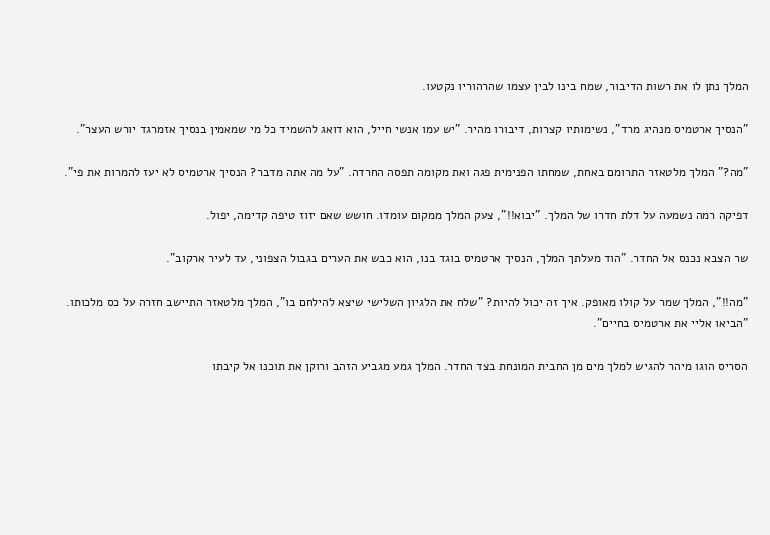המלך נתן לו את רשות הדיבור, שמח בינו לבין עצמו שהרהוריו נקטעו.

"הנסיך ארטמיס מנהיג מרד", נשימותיו קצרות, דיבורו מהיר. "יש עמו אנשי חייל, הוא דואג להשמיד כל מי שמאמין בנסיך אזמרגד יורש העצר".

"מה?" המלך מלטאזר התרומם באחת, שמחתו הפנימית פגה ואת מקומה תפסה החרדה. "על מה אתה מדבר? הנסיך ארטמיס לא יעז להמרות את פי".

דפיקה רמה נשמעה על דלת חדרו של המלך. "יבוא!!", צעק המלך ממקום עומדו. חושש שאם יזוז טיפה קדימה, יפול.

שר הצבא נכנס אל החדר. "הוד מעלתך המלך, הנסיך ארטמיס בוגד בנו, הוא כבש את הערים בגבול הצפוני, עד לעיר ארקוב".

"מה!!", המלך שמר על קולו מאופק. איך זה יכול להיות? "שלח את הלגיון השלישי שיצא להילחם בו", המלך מלטאזר התיישב חזרה על כס מלכותו. "הביאו אליי את ארטמיס בחיים".

הסריס הוגו מיהר להגיש למלך מים מן החבית המונחת בצד החדר. המלך גמע מגביע הזהב ורוקן את תוכנו אל קיבתו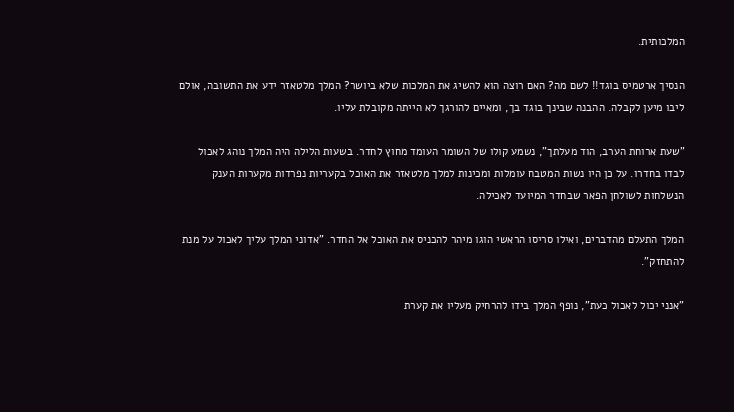המלכותית.

הנסיך ארטמיס בוגד!! לשם מה? האם רוצה הוא להשיג את המלכות שלא ביושר? המלך מלטאזר ידע את התשובה, אולם ליבו מיען לקבלה. ההבנה שבינך בוגד בך, ומאיים להורגך לא הייתה מקובלת עליו.

"שעת ארוחת הערב, הוד מעלתך", נשמע קולו של השומר העומד מחוץ לחדר. בשעות הלילה היה המלך נוהג לאכול לבדו בחדרו. על כן היו נשות המטבח עומלות ומכינות למלך מלטאזר את האוכל בקעריות נפרדות מקערות הענק הנשלחות לשולחן הפאר שבחדר המיועד לאכילה.

המלך התעלם מהדברים, ואילו סריסו הראשי הוגו מיהר להכניס את האוכל אל החדר. "אדוני המלך עליך לאכול על מנת להתחזק".

"אנני יכול לאכול כעת", נופף המלך בידו להרחיק מעליו את קערת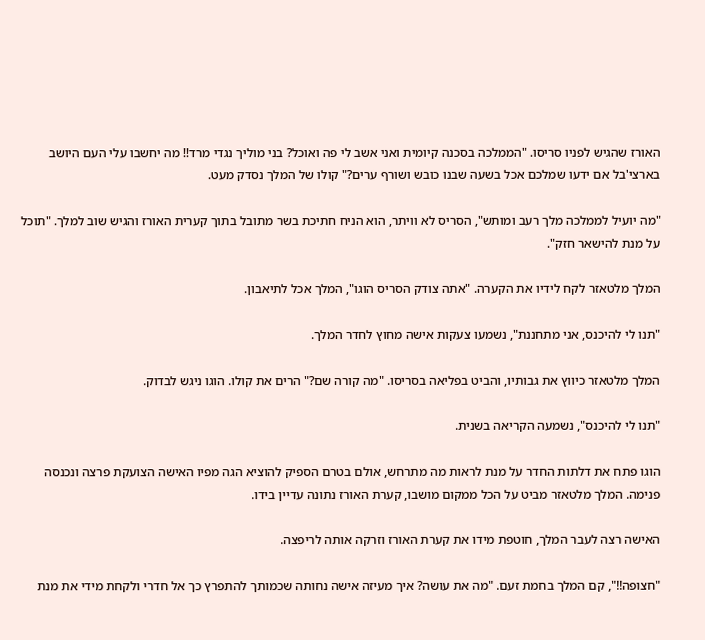האורז שהגיש לפניו סריסו. "הממלכה בסכנה קיומית ואני אשב לי פה ואוכל? בני מוליך נגדי מרד!! מה יחשבו עלי העם היושב בארצי'בל אם ידעו שמלכם אכל בשעה שבנו כובש ושורף ערים?" קולו של המלך נסדק מעט.

"מה יועיל לממלכה מלך רעב ומותש", הסריס לא וויתר, הוא הניח חתיכת בשר מתובל בתוך קערית האורז והגיש שוב למלך. "תוכל על מנת להישאר חזק".

המלך מלטאזר לקח לידיו את הקערה. "אתה צודק הסריס הוגו", המלך אכל לתיאבון.

"תנו לי להיכנס, אני מתחננת", נשמעו צעקות אישה מחוץ לחדר המלך.

המלך מלטאזר כיווץ את גבותיו, והביט בפליאה בסריסו. "מה קורה שם?" הרים את קולו. הוגו ניגש לבדוק.

"תנו לי להיכנס", נשמעה הקריאה בשנית.

הוגו פתח את דלתות החדר על מנת לראות מה מתרחש, אולם בטרם הספיק להוציא הגה מפיו האישה הצועקת פרצה ונכנסה פנימה. המלך מלטאזר מביט על הכל ממקום מושבו, קערת האורז נתונה עדיין בידו.

האישה רצה לעבר המלך, חוטפת מידו את קערת האורז וזרקה אותה לריפצה.

"חצופה!!", קם המלך בחמת זעם. "מה את עושה? איך מעיזה אישה נחותה שכמותך להתפרץ כך אל חדרי ולקחת מידי את מנת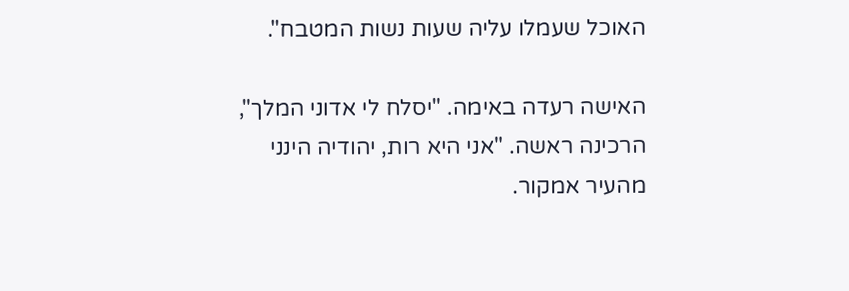האוכל שעמלו עליה שעות נשות המטבח".

האישה רעדה באימה. "יסלח לי אדוני המלך", הרכינה ראשה. "אני היא רות, יהודיה הינני מהעיר אמקור.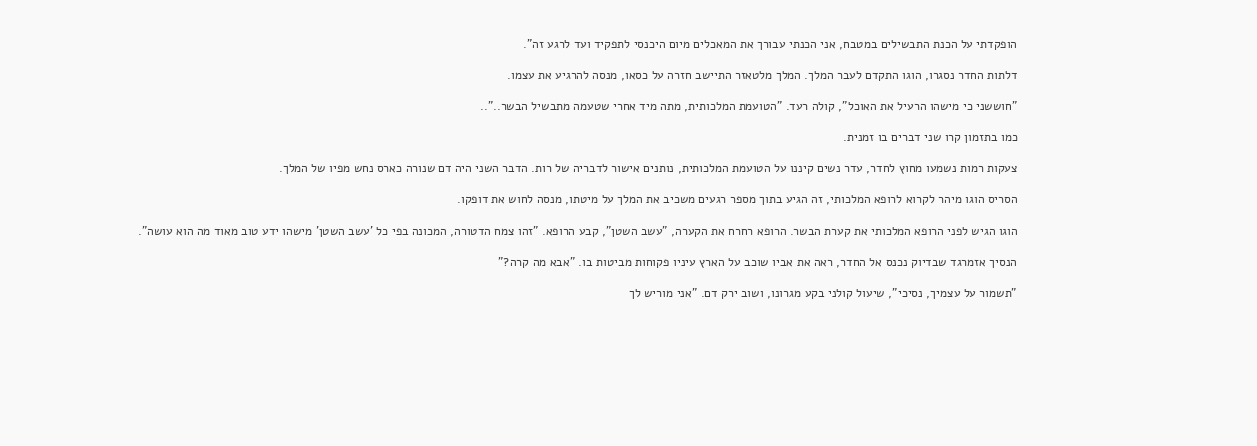הופקדתי על הכנת התבשילים במטבח, אני הכנתי עבורך את המאכלים מיום היכנסי לתפקיד ועד לרגע זה".

דלתות החדר נסגרו, הוגו התקדם לעבר המלך. המלך מלטאזר התיישב חזרה על כסאו, מנסה להרגיע את עצמו.

"חוששני כי מישהו הרעיל את האוכל", קולה רעד. "הטועמת המלכותית, מתה מיד אחרי שטעמה מתבשיל הבשר.."..

כמו בתזמון קרו שני דברים בו זמנית.

צעקות רמות נשמעו מחוץ לחדר, עדר נשים קיננו על הטועמת המלכותית, נותנים אישור לדבריה של רות. הדבר השני היה דם שנורה כארס נחש מפיו של המלך.

הסריס הוגו מיהר לקרוא לרופא המלכותי, זה הגיע בתוך מספר רגעים משכיב את המלך על מיטתו, מנסה לחוש את דופקו.

הוגו הגיש לפני הרופא המלכותי את קערת הבשר. הרופא רחרח את הקערה, "עשב השטן", קבע הרופא. "זהו צמח הדטורה, המכונה בפי כל 'עשב השטן' מישהו ידע טוב מאוד מה הוא עושה".

הנסיך אזמרגד שבדיוק נכנס אל החדר, ראה את אביו שוכב על הארץ עיניו פקוחות מביטות בו. "אבא מה קרה?"

"תשמור על עצמיך, נסיכי", שיעול קולני בקע מגרונו, ושוב ירק דם. "אני מוריש לך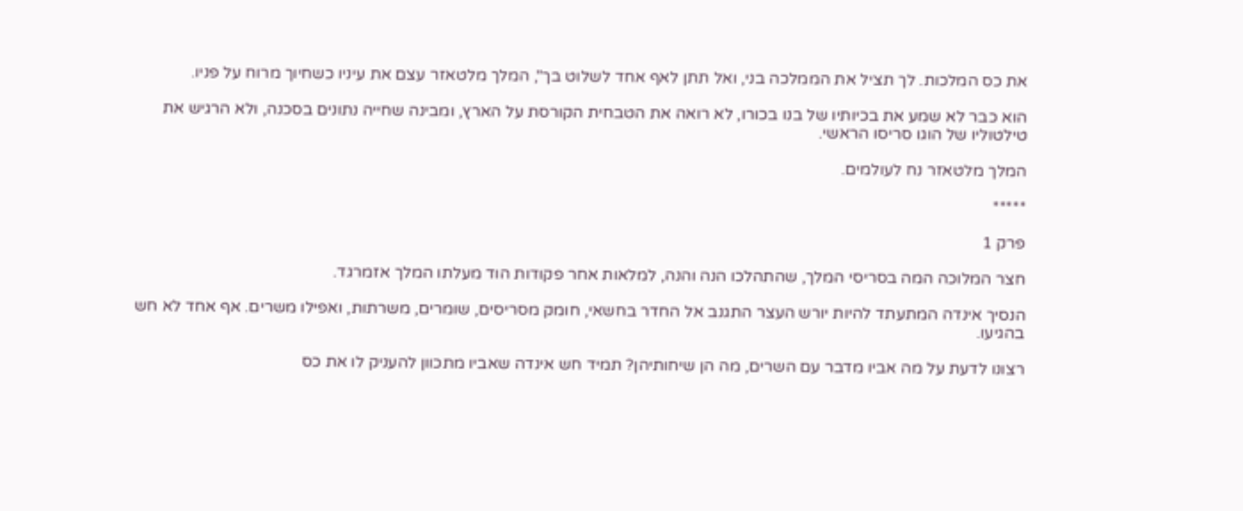את כס המלכות. לך תציל את הממלכה בני, ואל תתן לאף אחד לשלוט בך", המלך מלטאזר עצם את עיניו כשחיוך מרוח על פניו.

הוא כבר לא שמע את בכיותיו של בנו בכורו, לא רואה את הטבחית הקורסת על הארץ, ומבינה שחייה נתונים בסכנה, ולא הרגיש את טילטוליו של הוגו סריסו הראשי.

המלך מלטאזר נח לעולמים.

*****

פרק 1

חצר המלוכה המה בסריסי המלך, שהתהלכו הנה והנה, למלאות אחר פקודות הוד מעלתו המלך אזמרגד.

הנסיך אינדה המתעתד להיות יורש העצר התגנב אל החדר בחשאי, חומק מסריסים, שומרים, משרתות, ואפילו משרים. אף אחד לא חש בהגיעו.

רצונו לדעת על מה אביו מדבר עם השרים, מה הן שיחותיהן? תמיד חש אינדה שאביו מתכוון להעניק לו את כס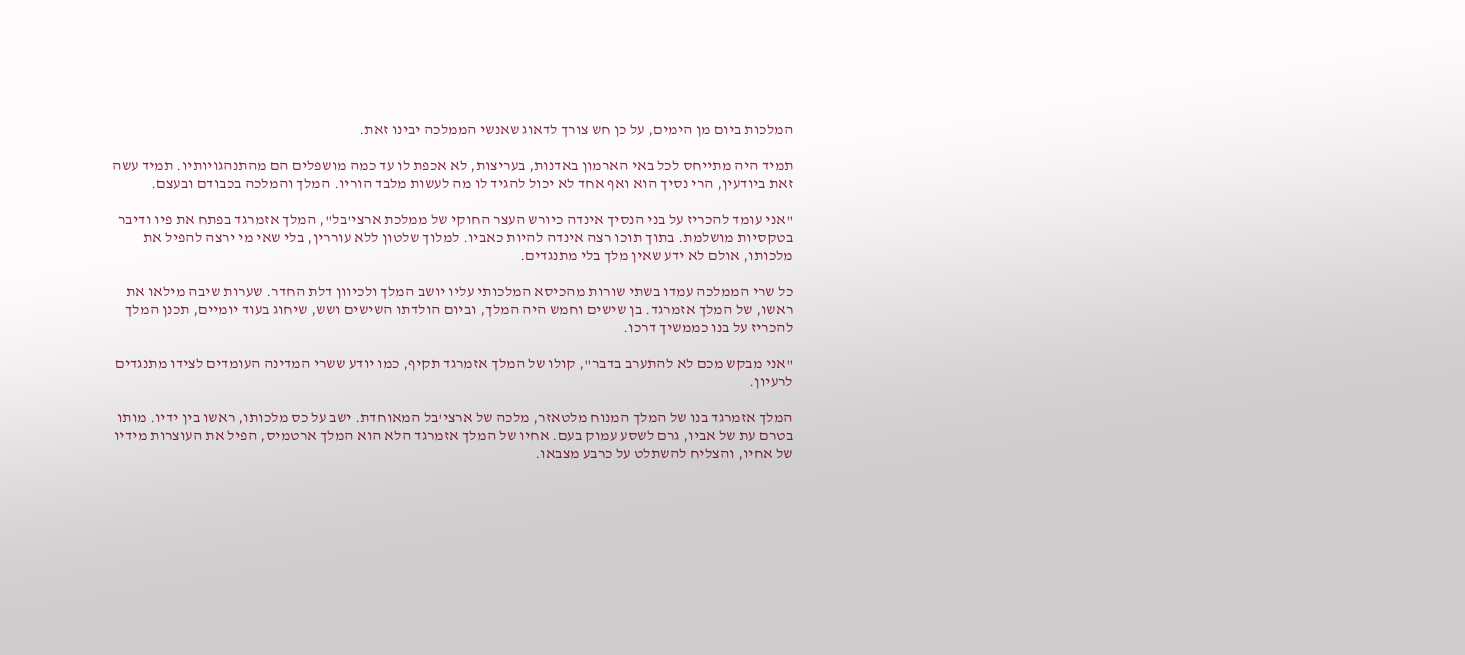המלכות ביום מן הימים, על כן חש צורך לדאוג שאנשי הממלכה יבינו זאת.

תמיד היה מתייחס לכל באי הארמון באדנות, בעריצות, לא אכפת לו עד כמה מושפלים הם מהתנהגויותיו. תמיד עשה זאת ביודעין, הרי נסיך הוא ואף אחד לא יכול להגיד לו מה לעשות מלבד הוריו. המלך והמלכה בכבודם ובעצם.

"אני עומד להכריז על בני הנסיך אינדה כיורש העצר החוקי של ממלכת ארצי'בל", המלך אזמרגד בפתח את פיו ודיבר בטקסיות מושלמת. בתוך תוכו רצה אינדה להיות כאביו. למלוך שלטון ללא עוררין, בלי שאי מי ירצה להפיל את מלכותו, אולם לא ידע שאין מלך בלי מתנגדים.

כל שרי הממלכה עמדו בשתי שורות מהכיסא המלכותי עליו יושב המלך ולכיוון דלת החדר. שערות שיבה מילאו את ראשו, של המלך אזמרגד. בן שישים וחמש היה המלך, וביום הולדתו השישים ושש, שיחוג בעוד יומיים, תכנן המלך להכריז על בנו כממשיך דרכו.

"אני מבקש מכם לא להתערב בדבר", קולו של המלך אזמרגד תקיף, כמו יודע ששרי המדינה העומדים לצידו מתנגדים לרעיון.

המלך אזמרגד בנו של המלך המנוח מלטאזר, מלכה של ארצי'בל המאוחדת. ישב על כס מלכותו, ראשו בין ידיו. מותו בטרם עת של אביו, גרם לשסע עמוק בעם. אחיו של המלך אזמרגד הלא הוא המלך ארטמיס, הפיל את העוצרות מידיו של אחיו, והצליח להשתלט על כרבע מצבאו.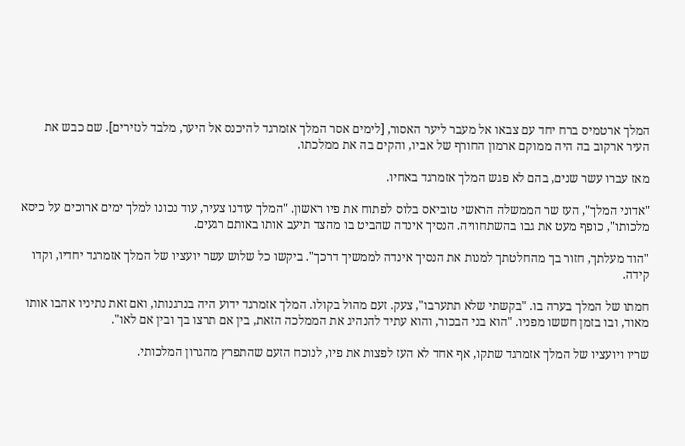המלך ארטמיס ברח יחד עם צבאו אל מעבר ליער האסור, [לימים אסר המלך אזמרגד להיכנס אל היער, מלבד לנזירים]. שם כבש את העיר ארקוב בה היה ממוקם ארמון החורף של אביו, והקים בה את ממלכתו.

מאז עברו עשר שנים, בהם לא פגש המלך אזמרגד באחיו.

"אדוני המלך", העז שר הממשלה הראשי טוביאס בלוס לפתוח את פיו ראשון. "המלך עודנו צעיר, עוד נכונו למלך ימים ארוכים על כיסא מלכותו", כופף מעט את גבו בהשתחוויה. הנסיך אינדה שהביט בו מהצד תיעב אותו באותם רגעים.

"הוד מעלתך, חזור בך מהחלטתך למנות את הנסיך אינדה לממשיך דרכך". ביקשו כל שלוש עשר יועציו של המלך אזמרגד יחדיו, וקדו קידה.

חמתו של המלך בערה בו. "בקשתי שלא תתערבו", צעק. זעם מהול בקולו. המלך אזמרגד ידוע היה בנרגנותו, ואם זאת נתיניו אהבו אותו מאוד, ובו בזמן חששו מפניו. "הוא בני הבכור, והוא עתיד להנהיג את הממלכה הזאת, בין אם תרצו בך ובין אם לאו".

שריו ויועציו של המלך אזמרגד שתקו, אף אחד לא העז לפצות את פיו, לנוכח הזעם שהתפרץ מהגרון המלכותי.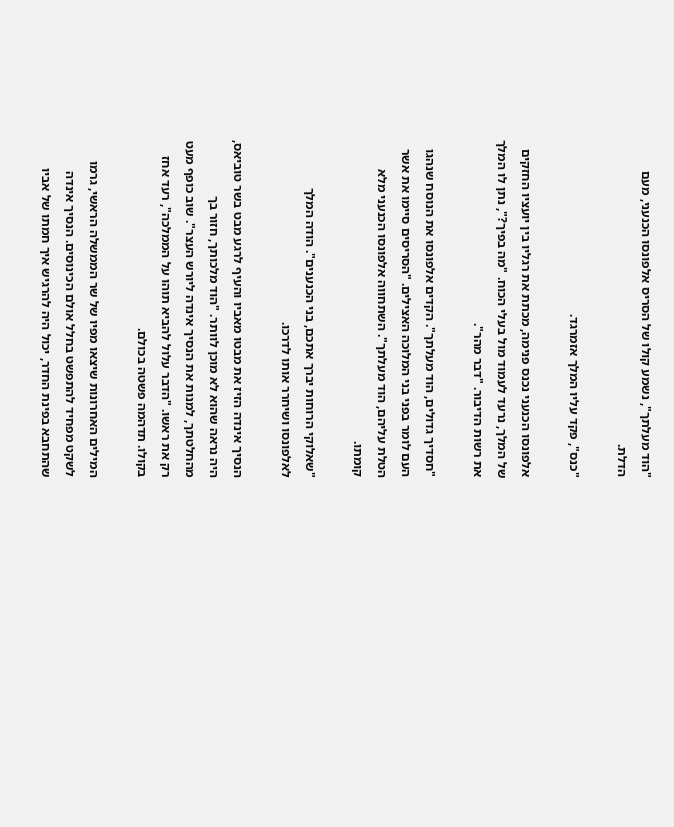"הוד מעלתך", נשמע קולו של הסריס אלפונסו הכנעני, מעם הדלת.

"כנס", פקד עליו המלך אזמרגד.

אלפונסו הכנעני נכנס פנימה, מכתת את רגליו בין יועציו החזקים של המלך, נרעד לעמוד מול בעלי הכוח. "מה בפיך?", נתן לו המלך את רשות הדיבור. "דבר מהר".

"חסדיך גדולים, הוד מעלתך". הקדים אלפונסו את הנוסח שנהגו העם לומר בפני בני המלוכה האצילים. "הסריסים סיימו את אשר הטלת עליהם, הוד מעלתך". השתחווה אלפונסו הכנעני מלא קומתו.

"שאלוקי הרוחות יברך אתכם, בני הכנענים". הודה המלך לאלפונסו ושיחרר אותו לדרכו.

הנסיך אינדה הזיז את מבטו מאביו והעיף לרגע מבט בשר טוביאס, היה נראה שהוא לא מוכן לוותר. "הוד מלכותך, חזור בך מהחלטתך, למנות את הנסיך אינדה ליורש העצר". שוב כופף מעט רק את ראשו. "הדבר עלול להביא תוהו על הממלכה", רעד אחז בקולו. תדהמה פשטה בכולם.

המילים האחרונות שיצאו מפיו של שר הממשלה הראשי, גרמו לשקט מפחיד להתפשט בחלל אולם הכינוסים. הנסיך אינדה שהתחבא בפינת החדר, יכול היה להרגיש איך חמתו של אביו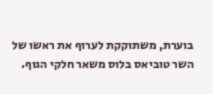בוערת, משתוקקת לערוף את ראשו של השר טוביאס בלוס משאר חלקי הגוף.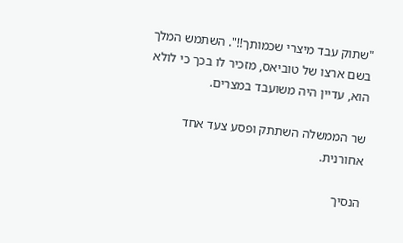"שתוק עבד מיצרי שכמותך!!". השתמש המלך בשם ארצו של טוביאס, מזכיר לו בכך כי לולא הוא, עדיין היה משועבד במצרים.

שר הממשלה השתתק ופסע צעד אחד אחורנית.

הנסיך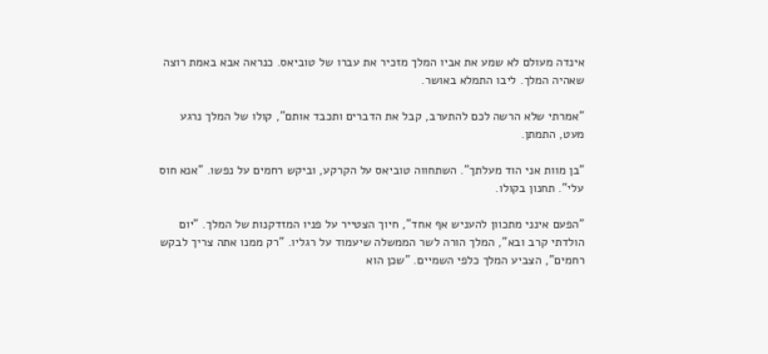אינדה מעולם לא שמע את אביו המלך מזכיר את עברו של טוביאס. כנראה אבא באמת רוצה שאהיה המלך. ליבו התמלא באושר.

"אמרתי שלא הרשה לכם להתערב, קבל את הדברים ותכבד אותם", קולו של המלך נרגע מעט, התמתן.

"בן מוות אני הוד מעלתך". השתחווה טוביאס על הקרקע, וביקש רחמים על נפשו. "אנא חוס עלי". תחנון בקולו.

"הפעם אינני מתכוון להעניש אף אחד", חיוך הצטייר על פניו המזדקנות של המלך. "יום הולדתי קרב ובא", המלך הורה לשר הממשלה שיעמוד על רגליו. "רק ממנו אתה צריך לבקש רחמים", הצביע המלך כלפי השמיים. "שכן הוא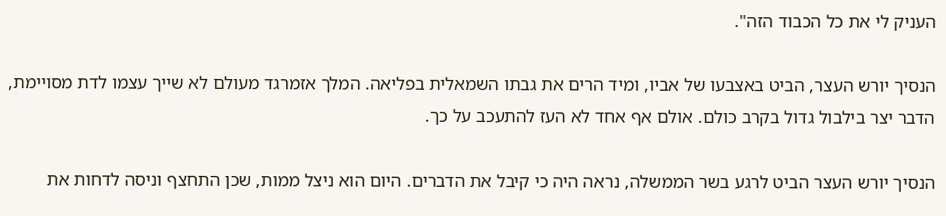העניק לי את כל הכבוד הזה".

הנסיך יורש העצר, הביט באצבעו של אביו, ומיד הרים את גבתו השמאלית בפליאה. המלך אזמרגד מעולם לא שייך עצמו לדת מסויימת, הדבר יצר בילבול גדול בקרב כולם. אולם אף אחד לא העז להתעכב על כך.

הנסיך יורש העצר הביט לרגע בשר הממשלה, נראה היה כי קיבל את הדברים. היום הוא ניצל ממות, שכן התחצף וניסה לדחות את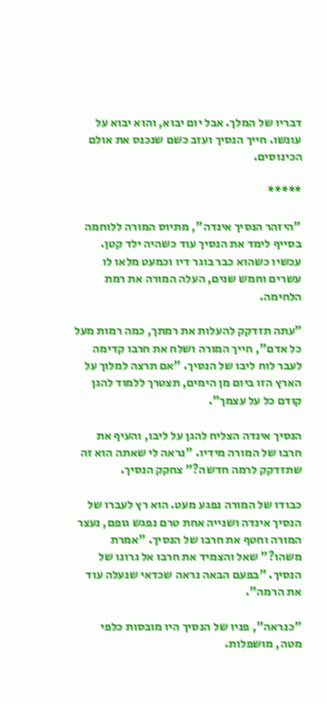דבריו של המלך. אבל יום יבוא, והוא יבוא על עונשו. חייך הנסיך ועזב כשם שנכנס את אולם הכינוסים.

*****

"היזהר הנסיך אינדה", מתיוס המורה ללוחמה בסייף לימד את הנסיך עוד כשהיה ילד קטן. עכשיו כשהוא כבר בוגר דיו וכמעט מלאו לו עשרים וחמש שנים, העלה המורה את רמת הלחימה.

"עתה תזדקק להעלות את רמתך, כמה רמות מעל כל אדם", חייך המורה ושלח את חרבו קדימה לעבר לוח ליבו של הנסיך. "אם תרצה למלוך על הארץ הזו ביום מן הימים, תצטרך ללמוד להגן קודם כל על עצמך".

הנסיך אינדה הצליח להגן על ליבו, והעיף את חרבו של המורה מידיו. "נראה לי שאתה הוא זה שתזדקק לרמה חדשה?" צחקק הנסיך.

כבודו של המורה נפגע מעט. הוא רץ לעברו של הנסיך אינדה ושנייה אחת טרם נפגש גופם, נעצר המורה וחטף את חרבו של הנסיך. "אמרת משהו?" שאל והצמיד את חרבו אל גרונו של הנסיך. "בפעם הבאה נראה שכדאי שנעלה עוד את הרמה".

"כנראה", פניו של הנסיך היו מובסות כלפי מטה, מושפלות.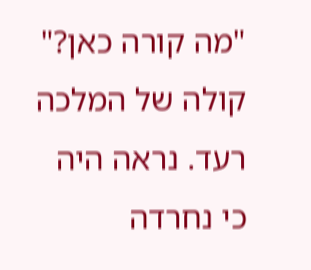"מה קורה כאן?" קולה של המלכה רעד. נראה היה כי נחרדה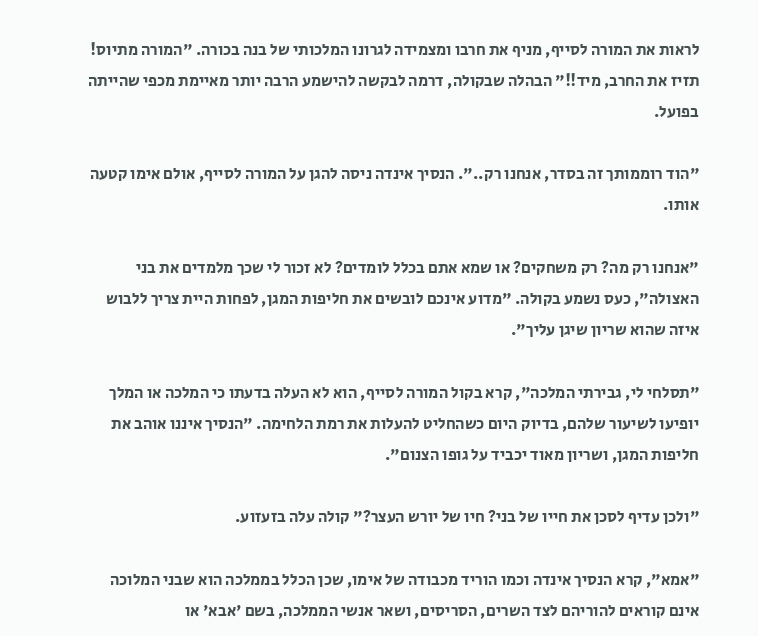לראות את המורה לסייף, מניף את חרבו ומצמידה לגרונו המלכותי של בנה בכורה. "המורה מתיוס! תזיז את החרב, מיד!!" הבהלה שבקולה, דרמה לבקשה להישמע הרבה יותר מאיימת מכפי שהייתה בפועל.

"הוד רוממותך זה בסדר, אנחנו רק..". הנסיך אינדה ניסה להגן על המורה לסייף, אולם אימו קטעה אותו.

"אנחנו רק מה? רק משחקים? או שמא אתם בכלל לומדים? לא זכור לי שכך מלמדים את בני האצולה", כעס נשמע בקולה. "מדוע אינכם לובשים את חליפות המגן, לפחות היית צריך ללבוש איזה שהוא שריון שיגן עליך".

"תסלחי לי, גבירתי המלכה", קרא בקול המורה לסייף, הוא לא העלה בדעתו כי המלכה או המלך יופיעו לשיעור שלהם, בדיוק היום כשהחליט להעלות את רמת הלחימה. "הנסיך איננו אוהב את חליפות המגן, ושריון מאוד יכביד על גופו הצנום".

"ולכן עדיף לסכן את חייו של בני? חיו של יורש העצר?" קולה עלה בזעזוע.

"אמא", קרא הנסיך אינדה וכמו הוריד מכבודה של אימו, שכן הכלל בממלכה הוא שבני המלוכה אינם קוראים להוריהם לצד השרים, הסריסים, ושאר אנשי הממלכה, בשם 'אבא' או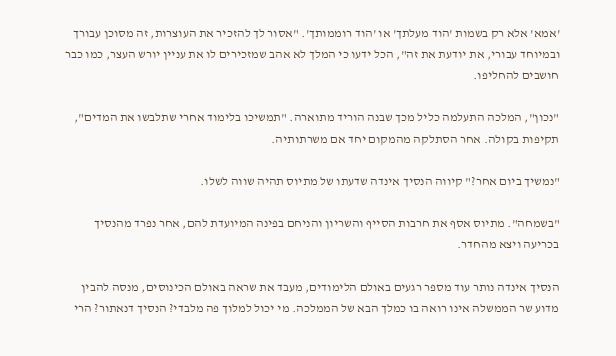'אמא' אלא רק בשמות 'הוד מעלתך' או 'הוד רוממותך'. "אסור לך להזכיר את העוצרות, זה מסוכן עבורך ובמיוחד עבורי, את יודעת את זה", הכל ידעו כי המלך לא אהב שמזכירים לו את עניין יורש העצר, כמו כבר חושבים להחליפו.

"נכון", המלכה התעלמה כליל מכך שבנה הוריד מתוארה. "תמשיכו בלימוד אחרי שתלבשו את המדים", תקיפות בקולה. אחר הסתלקה מהמקום יחד אם משרתותיה.

"נמשיך ביום אחר?" קיווה הנסיך אינדה שדעתו של מתיוס תהיה שווה לשלו.

"בשמחה". מתיוס אסף את חרבות הסייף והשריון והניחם בפינה המיועדת להם, אחר נפרד מהנסיך בכריעה ויצא מהחדר.

הנסיך אינדה נותר עוד מספר רגעים באולם הלימודים, מעבד את שראה באולם הכינוסים, מנסה להבין מדוע שר הממשלה אינו רואה בו כמלך הבא של הממלכה. מי יכול למלוך פה מלבדי? הנסיך דנאתור? הרי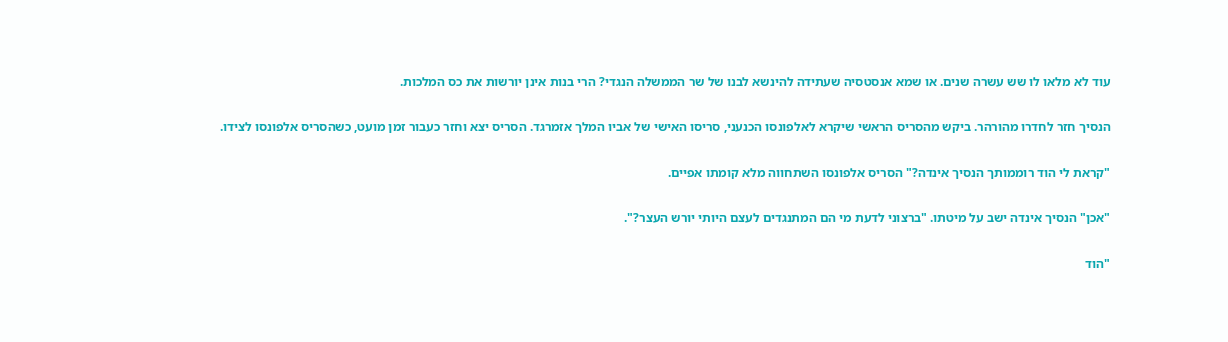עוד לא מלאו לו שש עשרה שנים. או שמא אנסטסיה שעתידה להינשא לבנו של שר הממשלה הנגדי? הרי בנות אינן יורשות את כס המלכות.

הנסיך חזר לחדרו מהורהר. ביקש מהסריס הראשי שיקרא לאלפונסו הכנעני, סריסו האישי של אביו המלך אזמרגד. הסריס יצא וחזר כעבור זמן מועט, כשהסריס אלפונסו לצידו.

"קראת לי הוד רוממותך הנסיך אינדה?" הסריס אלפונסו השתחווה מלא קומתו אפיים.

"אכן" הנסיך אינדה ישב על מיטתו. "ברצוני לדעת מי הם המתנגדים לעצם היותי יורש העצר?".

"הוד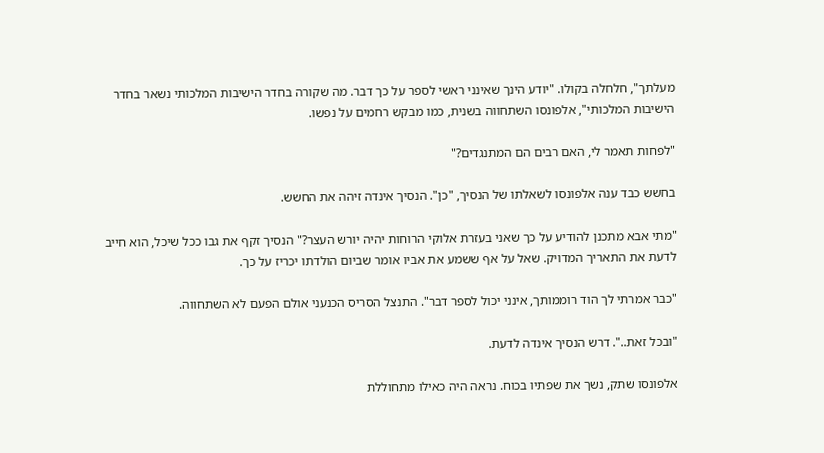מעלתך", חלחלה בקולו. "יודע הינך שאינני ראשי לספר על כך דבר. מה שקורה בחדר הישיבות המלכותי נשאר בחדר הישיבות המלכותי", אלפונסו השתחווה בשנית, כמו מבקש רחמים על נפשו.

"לפחות תאמר לי, האם רבים הם המתנגדים?"

בחשש כבד ענה אלפונסו לשאלתו של הנסיך, "כן". הנסיך אינדה זיהה את החשש.

"מתי אבא מתכנן להודיע על כך שאני בעזרת אלוקי הרוחות יהיה יורש העצר?" הנסיך זקף את גבו ככל שיכל, הוא חייב לדעת את התאריך המדויק. שאל על אף ששמע את אביו אומר שביום הולדתו יכריז על כך.

"כבר אמרתי לך הוד רוממותך, אינני יכול לספר דבר". התנצל הסריס הכנעני אולם הפעם לא השתחווה.

"ובכל זאת..". דרש הנסיך אינדה לדעת.

אלפונסו שתק, נשך את שפתיו בכוח. נראה היה כאילו מתחוללת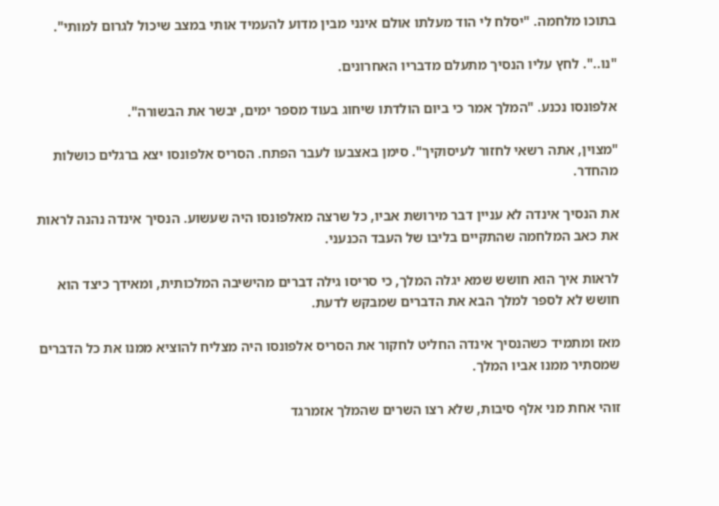בתוכו מלחמה. "יסלח לי הוד מעלתו אולם אינני מבין מדוע להעמיד אותי במצב שיכול לגרום למותי".

"נו..". לחץ עליו הנסיך מתעלם מדבריו האחרונים.

אלפונסו נכנע. "המלך אמר כי ביום הולדתו שיחוג בעוד מספר ימים, יבשר את הבשורה".

"מצוין, אתה רשאי לחזור לעיסוקיך". סימן באצבעו לעבר הפתח. הסריס אלפונסו יצא ברגלים כושלות מהחדר.

את הנסיך אינדה לא עניין דבר מירושת אביו, כל שרצה מאלפונסו היה שעשוע. הנסיך אינדה נהנה לראות את כאב המלחמה שהתקיים בליבו של העבד הכנעני.

לראות איך הוא חושש שמא יגלה המלך, כי סריסו גילה דברים מהישיבה המלכותית, ומאידך כיצד הוא חושש לא לספר למלך הבא את הדברים שמבקש לדעת.

מאז ומתמיד כשהנסיך אינדה החליט לחקור את הסריס אלפונסו היה מצליח להוציא ממנו את כל הדברים שמסתיר ממנו אביו המלך.

זוהי אחת מני אלף סיבות, שלא רצו השרים שהמלך אזמרגד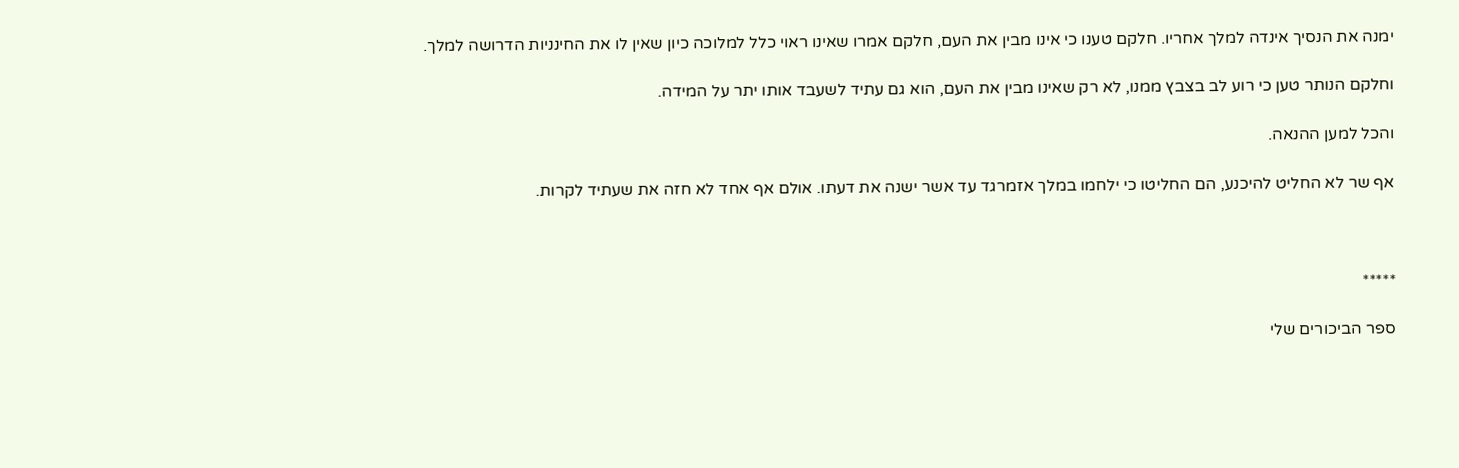ימנה את הנסיך אינדה למלך אחריו. חלקם טענו כי אינו מבין את העם, חלקם אמרו שאינו ראוי כלל למלוכה כיון שאין לו את החינניות הדרושה למלך.

וחלקם הנותר טען כי רוע לב בצבץ ממנו, לא רק שאינו מבין את העם, הוא גם עתיד לשעבד אותו יתר על המידה.

והכל למען ההנאה.

אף שר לא החליט להיכנע, הם החליטו כי ילחמו במלך אזמרגד עד אשר ישנה את דעתו. אולם אף אחד לא חזה את שעתיד לקרות.



*****

ספר הביכורים שלי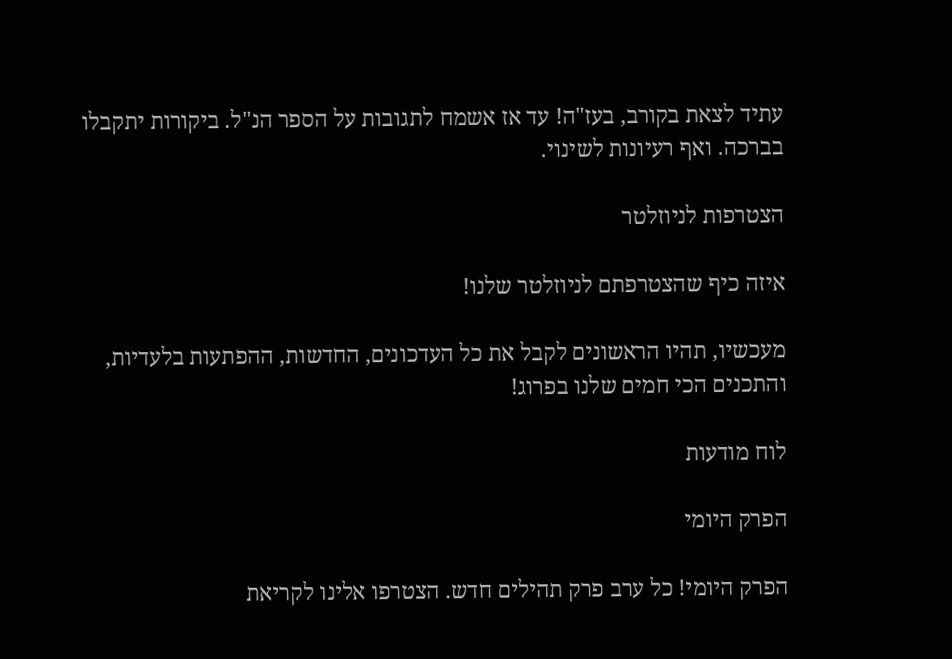עתיד לצאת בקורב, בעז"ה! עד אז אשמח לתגובות על הספר הנ"ל. ביקורות יתקבלו בברכה. ואף רעיונות לשינוי.

הצטרפות לניוזלטר

איזה כיף שהצטרפתם לניוזלטר שלנו!

מעכשיו, תהיו הראשונים לקבל את כל העדכונים, החדשות, ההפתעות בלעדיות, והתכנים הכי חמים שלנו בפרוג!

לוח מודעות

הפרק היומי

הפרק היומי! כל ערב פרק תהילים חדש. הצטרפו אלינו לקריאת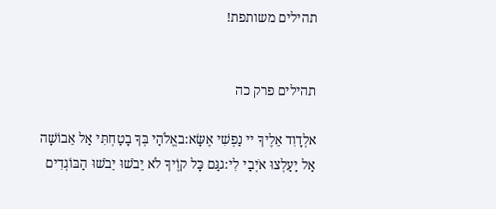תהילים משותפת!


תהילים פרק כה

אלְדָוִד אֵלֶיךָ יי נַפְשִׁי אֶשָּׂא:באֱלֹהַי בְּךָ בָטַחְתִּי אַל אֵבוֹשָׁה אַל יַעַלְצוּ אֹיְבַי לִי:גגַּם כָּל קוֶֹיךָ לֹא יֵבֹשׁוּ יֵבֹשׁוּ הַבּוֹגְדִים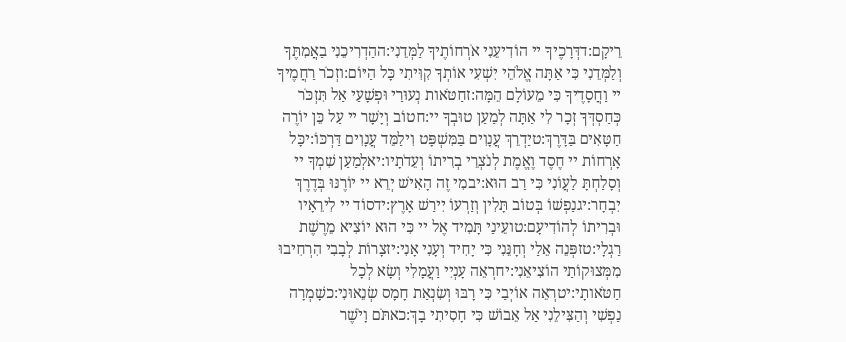רֵיקָם:דדְּרָכֶיךָ יי הוֹדִיעֵנִי אֹרְחוֹתֶיךָ לַמְּדֵנִי:ההַדְרִיכֵנִי בַאֲמִתֶּךָ וְלַמְּדֵנִי כִּי אַתָּה אֱלֹהֵי יִשְׁעִי אוֹתְךָ קִוִּיתִי כָּל הַיּוֹם:וזְכֹר רַחֲמֶיךָ יי וַחֲסָדֶיךָ כִּי מֵעוֹלָם הֵמָּה:זחַטֹּאות נְעוּרַי וּפְשָׁעַי אַל תִּזְכֹּר כְּחַסְדְּךָ זְכָר לִי אַתָּה לְמַעַן טוּבְךָ יי:חטוֹב וְיָשָׁר יי עַל כֵּן יוֹרֶה חַטָּאִים בַּדָּרֶךְ:טיַדְרֵךְ עֲנָוִים בַּמִּשְׁפָּט וִילַמֵּד עֲנָוִים דַּרְכּוֹ:יכָּל אָרְחוֹת יי חֶסֶד וֶאֱמֶת לְנֹצְרֵי בְרִיתוֹ וְעֵדֹתָיו:יאלְמַעַן שִׁמְךָ יי וְסָלַחְתָּ לַעֲוֹנִי כִּי רַב הוּא:יבמִי זֶה הָאִישׁ יְרֵא יי יוֹרֶנּוּ בְּדֶרֶךְ יִבְחָר:יגנַפְשׁוֹ בְּטוֹב תָּלִין וְזַרְעוֹ יִירַשׁ אָרֶץ:ידסוֹד יי לִירֵאָיו וּבְרִיתוֹ לְהוֹדִיעָם:טועֵינַי תָּמִיד אֶל יי כִּי הוּא יוֹצִיא מֵרֶשֶׁת רַגְלָי:טזפְּנֵה אֵלַי וְחָנֵּנִי כִּי יָחִיד וְעָנִי אָנִי:יזצָרוֹת לְבָבִי הִרְחִיבוּ מִמְּצוּקוֹתַי הוֹצִיאֵנִי:יחרְאֵה עָנְיִי וַעֲמָלִי וְשָׂא לְכָל חַטֹּאותָי:יטרְאֵה אוֹיְבַי כִּי רָבּוּ וְשִׂנְאַת חָמָס שְׂנֵאוּנִי:כשָׁמְרָה נַפְשִׁי וְהַצִּילֵנִי אַל אֵבוֹשׁ כִּי חָסִיתִי בָךְ:כאתֹּם וָיֹשֶׁר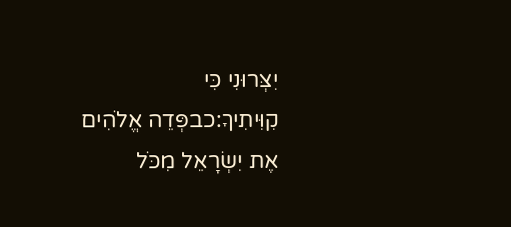יִצְּרוּנִי כִּי קִוִּיתִיךָ:כבפְּדֵה אֱלֹהִים אֶת יִשְׂרָאֵל מִכֹּל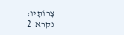צָרוֹתָיו:
נקרא  2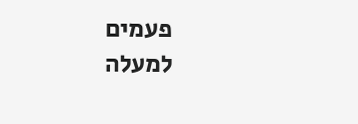פעמים
למעלה